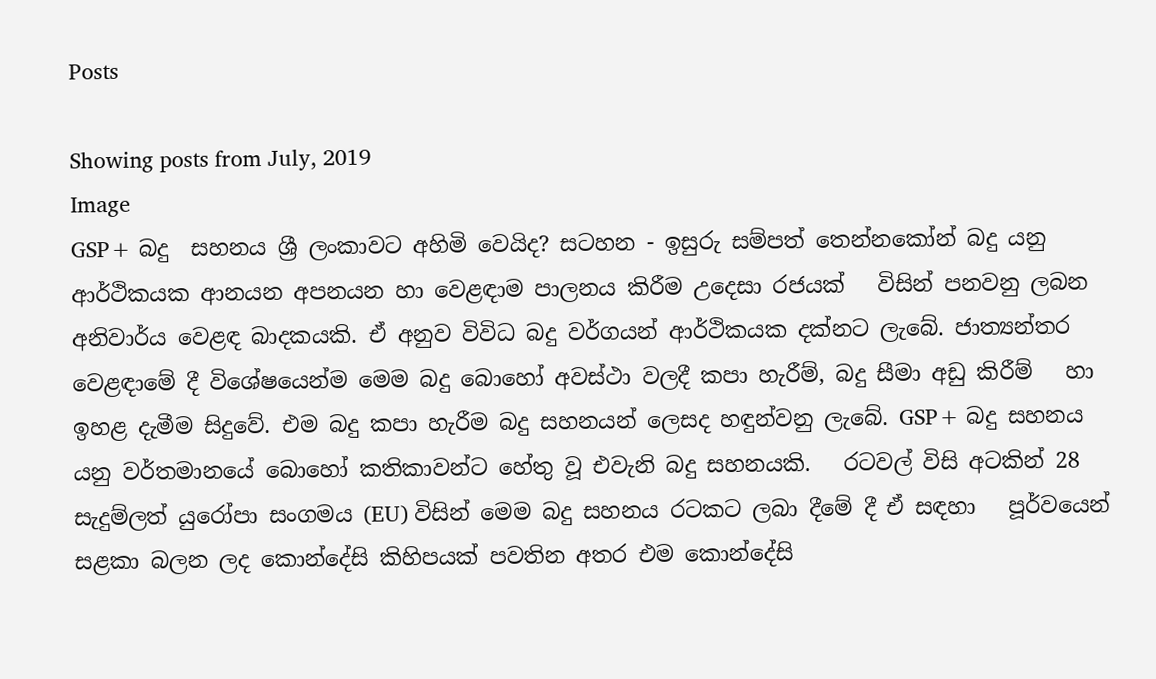Posts

Showing posts from July, 2019
Image
GSP+ බදු  සහනය ශ්‍රී ලංකාවට අහිමි වෙයිද? සටහන - ඉසුරු සම්පත් තෙන්නකෝන් බදු යනු ආර්ථිකයක ආනයන අපනයන හා වෙළඳාම පාලනය කිරීම උදෙසා රජයක්   විසින් පනවනු ලබන අනිවාර්ය වෙළඳ බාදකයකි. ඒ අනුව විවිධ බදු වර්ගයන් ආර්ථිකයක දක්නට ලැබේ. ජාත්‍යන්තර වෙළඳාමේ දී විශේෂයෙන්ම මෙම බදු බොහෝ අවස්ථා වලදී කපා හැරීම්, බදු සීමා අඩු කිරීම්   හා ඉහළ දැමීම සිදුවේ. එම බදු කපා හැරීම බදු සහනයන් ලෙසද හඳුන්වනු ලැබේ. GSP+ බදු සහනය යනු වර්තමානයේ බොහෝ කතිකාවන්ට හේතු වූ එවැනි බදු සහනයකි.   රටවල් විසි අටකින් 28 සැදුම්ලත් යුරෝපා සංගමය (EU) විසින් මෙම බදු සහනය රටකට ලබා දීමේ දී ඒ සඳහා   පූර්වයෙන් සළකා බලන ලද කොන්දේසි කිහිපයක් පවතින අතර එම කොන්දේසි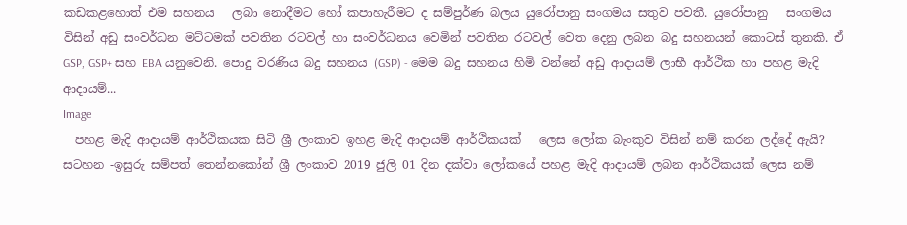කඩකළහොත් එම සහනය   ලබා නොදීමට හෝ කපාහැරීමට ද සම්පුර්ණ බලය යුරෝපානු සංගමය සතුව පවතී. යුරෝපානු   සංගමය විසින් අඩු සංවර්ධන මට්ටමක් පවතින රටවල් හා සංවර්ධනය වෙමින් පවතින රටවල් වෙත දෙනු ලබන බදු සහනයන් කොටස් තුනකි. ඒ GSP, GSP+ සහ EBA යනුවෙනි. පොදු වරණිය බදු සහනය (GSP) - මෙම බදු සහනය හිමි වන්නේ අඩු ආදායම් ලාභී ආර්ථික හා පහළ මැදි ආදායම්...
Image
  පහළ මැදි ආදායම් ආර්ථිකයක සිටි ශ්‍රී ලංකාව ඉහළ මැදි ආදායම් ආර්ථිකයක්   ලෙස ලෝක බැංකුව විසින් නම් කරන ලද්දේ ඇයි? සටහන -ඉසුරු සම්පත් තෙන්නකෝන් ශ්‍රී ලංකාව 2019 ජුලි 01 දින දක්වා ලෝකයේ පහළ මැදි ආදායම් ලබන ආර්ථිකයක් ලෙස නම්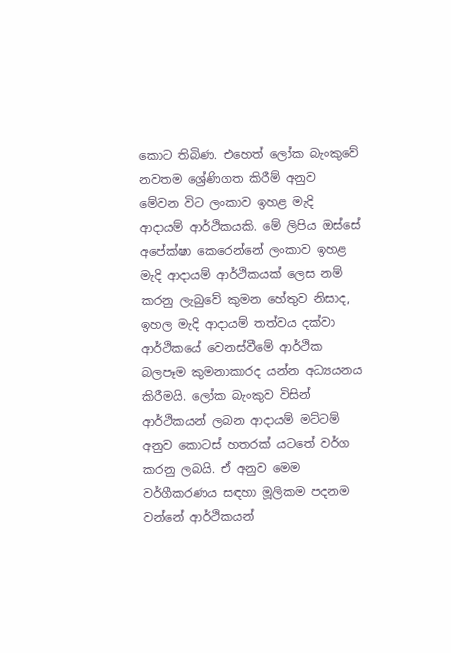කොට තිබිණ. එහෙත් ලෝක බැංකුවේ නවතම ශ්‍රේණිගත කිරීම් අනුව මේවන විට ලංකාව ඉහළ මැදි ආදායම් ආර්ථිකයකි. මේ ලිපිය ඔස්සේ අපේක්ෂා කෙරෙන්නේ ලංකාව ඉහළ මැදි ආදායම් ආර්ථිකයක් ලෙස නම් කරනු ලැබුවේ කුමන හේතුව නිසාද, ඉහල මැදි ආදායම් තත්වය දක්වා ආර්ථිකයේ වෙනස්වීමේ ආර්ථික බලපෑම කුමනාකාරද යන්න අධ්‍යයනය කිරීමයි. ලෝක බැංකුව විසින් ආර්ථිකයන් ලබන ආදායම් මට්ටම් අනුව කොටස් හතරක් යටතේ වර්ග කරනු ලබයි. ඒ අනුව මෙම වර්ගීකරණය සඳහා මූලිකම පදනම වන්නේ ආර්ථිකයන්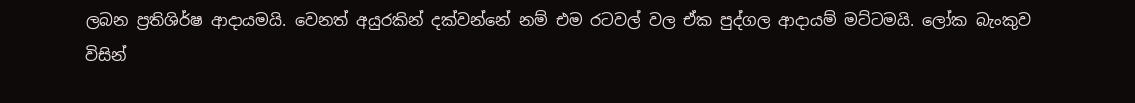ලබන ප්‍රතිශිර්ෂ ආදායමයි. වෙනත් අයුරකින් දක්වන්නේ නම් එම රටවල් වල ඒක පුද්ගල ආදායම් මට්ටමයි. ලෝක බැංකුව විසින්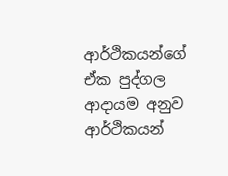ආර්ථිකයන්ගේ ඒක පුද්ගල ආදායම අනුව ආර්ථිකයන්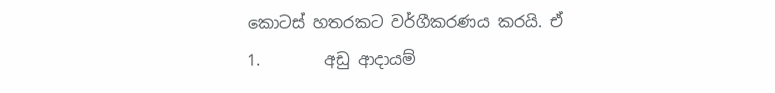කොටස් හතරකට වර්ගීකරණය කරයි. ඒ 1.        අඩු ආදායම්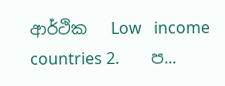ආර්ථික   Low   income countries 2.        ප...